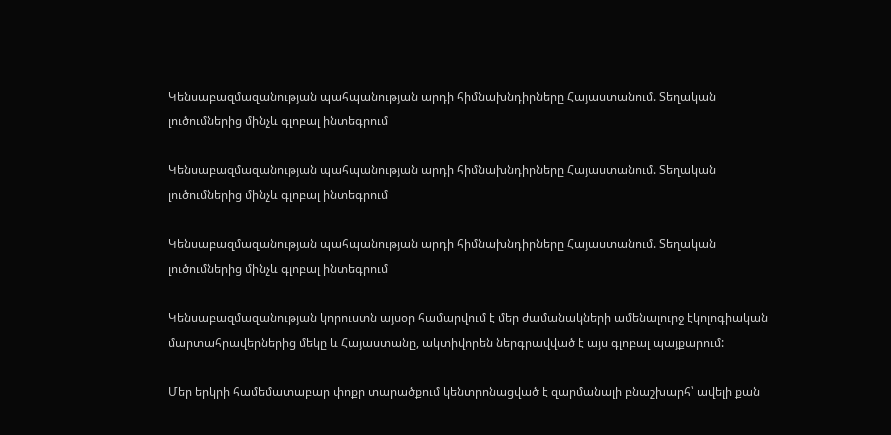Կենսաբազմազանության պահպանության արդի հիմնախնդիրները Հայաստանում. Տեղական լուծումներից մինչև գլոբալ ինտեգրում

Կենսաբազմազանության պահպանության արդի հիմնախնդիրները Հայաստանում. Տեղական լուծումներից մինչև գլոբալ ինտեգրում

Կենսաբազմազանության պահպանության արդի հիմնախնդիրները Հայաստանում. Տեղական լուծումներից մինչև գլոբալ ինտեգրում

Կենսաբազմազանության կորուստն այսօր համարվում է մեր ժամանակների ամենալուրջ էկոլոգիական
մարտահրավերներից մեկը և Հայաստանը, ակտիվորեն ներգրավված է այս գլոբալ պայքարում:

Մեր երկրի համեմատաբար փոքր տարածքում կենտրոնացված է զարմանալի բնաշխարհ՝ ավելի քան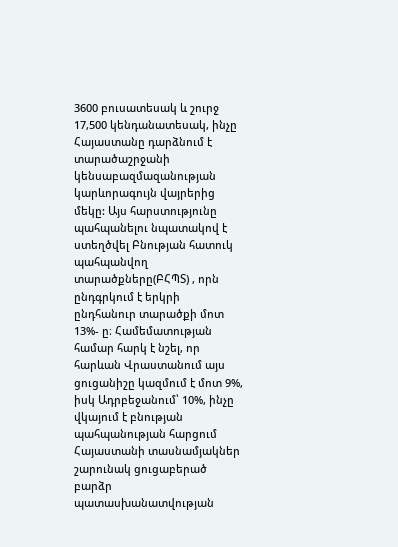3600 բուսատեսակ և շուրջ 17,500 կենդանատեսակ, ինչը Հայաստանը դարձնում է տարածաշրջանի կենսաբազմազանության կարևորագույն վայրերից մեկը: Այս հարստությունը պահպանելու նպատակով է ստեղծվել Բնության հատուկ պահպանվող տարածքները(ԲՀՊՏ) , որն ընդգրկում է երկրի ընդհանուր տարածքի մոտ 13%- ը։ Համեմատության համար հարկ է նշել, որ հարևան Վրաստանում այս ցուցանիշը կազմում է մոտ 9%, իսկ Ադրբեջանում՝ 10%, ինչը վկայում է բնության պահպանության հարցում Հայաստանի տասնամյակներ շարունակ ցուցաբերած բարձր պատասխանատվության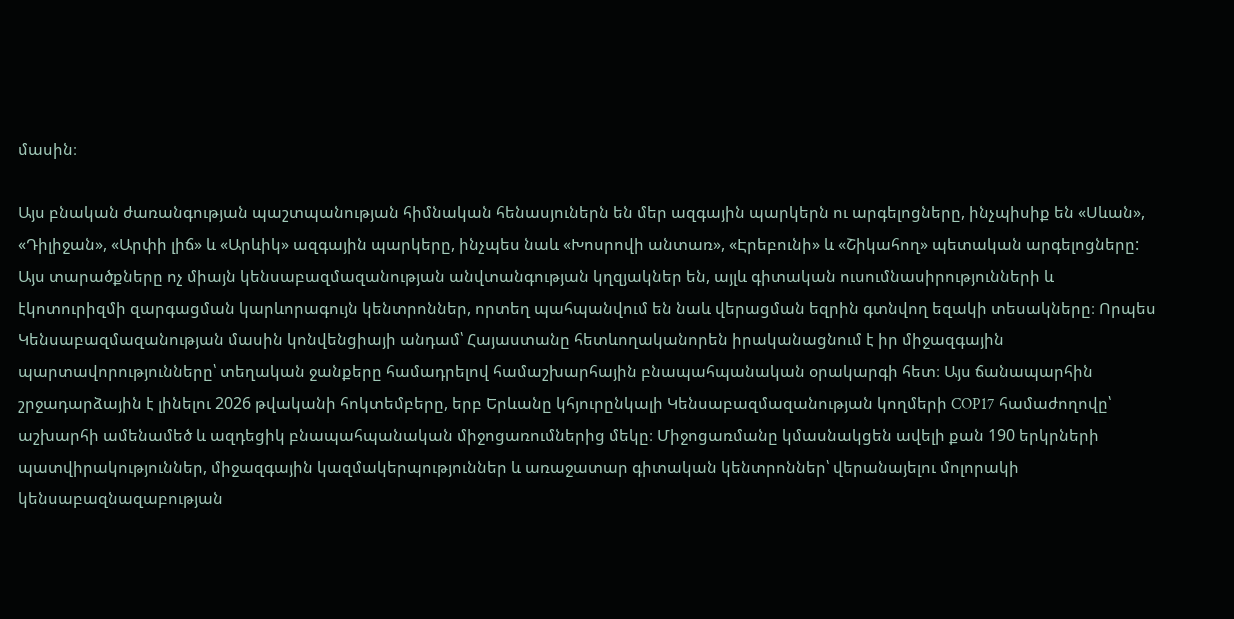մասին։

Այս բնական ժառանգության պաշտպանության հիմնական հենասյուներն են մեր ազգային պարկերն ու արգելոցները, ինչպիսիք են «Սևան», «Դիլիջան», «Արփի լիճ» և «Արևիկ» ազգային պարկերը, ինչպես նաև «Խոսրովի անտառ», «Էրեբունի» և «Շիկահող» պետական արգելոցները: Այս տարածքները ոչ միայն կենսաբազմազանության անվտանգության կղզյակներ են, այլև գիտական ուսումնասիրությունների և էկոտուրիզմի զարգացման կարևորագույն կենտրոններ, որտեղ պահպանվում են նաև վերացման եզրին գտնվող եզակի տեսակները։ Որպես Կենսաբազմազանության մասին կոնվենցիայի անդամ՝ Հայաստանը հետևողականորեն իրականացնում է իր միջազգային պարտավորությունները՝ տեղական ջանքերը համադրելով համաշխարհային բնապահպանական օրակարգի հետ։ Այս ճանապարհին շրջադարձային է լինելու 2026 թվականի հոկտեմբերը, երբ Երևանը կհյուրընկալի Կենսաբազմազանության կողմերի COP17 համաժողովը՝ աշխարհի ամենամեծ և ազդեցիկ բնապահպանական միջոցառումներից մեկը։ Միջոցառմանը կմասնակցեն ավելի քան 190 երկրների պատվիրակություններ, միջազգային կազմակերպություններ և առաջատար գիտական կենտրոններ՝ վերանայելու մոլորակի կենսաբազնազաբության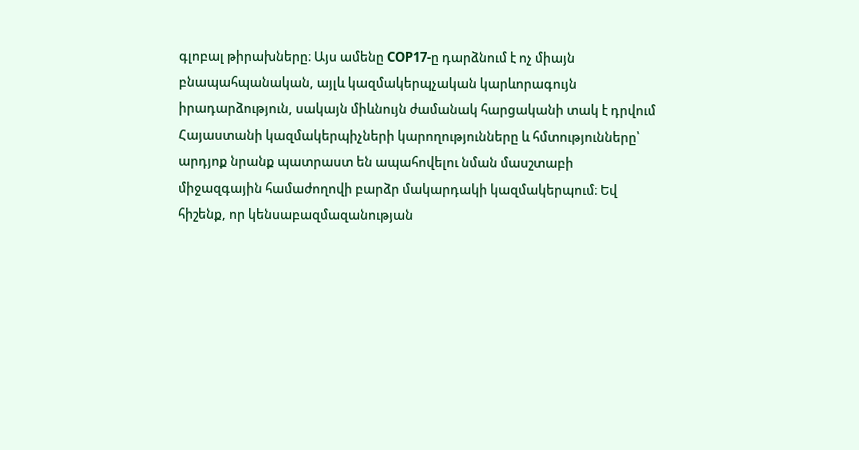գլոբալ թիրախները։ Այս ամենը COP17-ը դարձնում է ոչ միայն բնապահպանական, այլև կազմակերպչական կարևորագույն իրադարձություն, սակայն միևնույն ժամանակ հարցականի տակ է դրվում Հայաստանի կազմակերպիչների կարողությունները և հմտությունները՝ արդյոք նրանք պատրաստ են ապահովելու նման մասշտաբի միջազգային համաժողովի բարձր մակարդակի կազմակերպում։ Եվ հիշենք, որ կենսաբազմազանության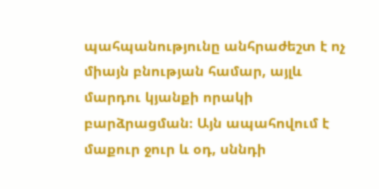պահպանությունը անհրաժեշտ է ոչ միայն բնության համար, այլև մարդու կյանքի որակի բարձրացման։ Այն ապահովում է մաքուր ջուր և օդ, սննդի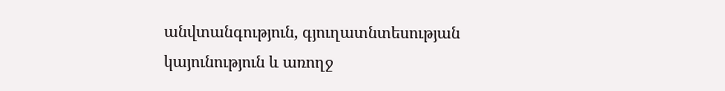անվտանգություն, գյուղատնտեսության կայունություն և առողջ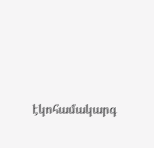էկոհամակարգ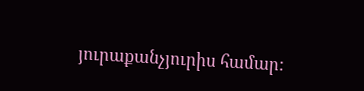յուրաքանչյուրիս համար: